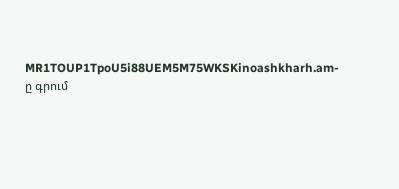MR1TOUP1TpoU5i88UEM5M75WKSKinoashkharh.am-ը գրում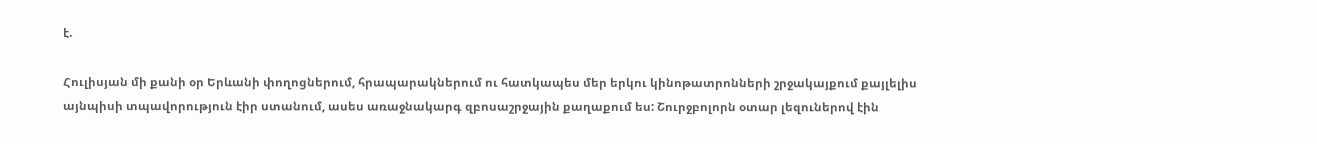է.

Հուլիսյան մի քանի օր Երևանի փողոցներում, հրապարակներում ու հատկապես մեր երկու կինոթատրոնների շրջակայքում քայլելիս այնպիսի տպավորություն էիր ստանում, ասես առաջնակարգ զբոսաշրջային քաղաքում ես: Շուրջբոլորն օտար լեզուներով էին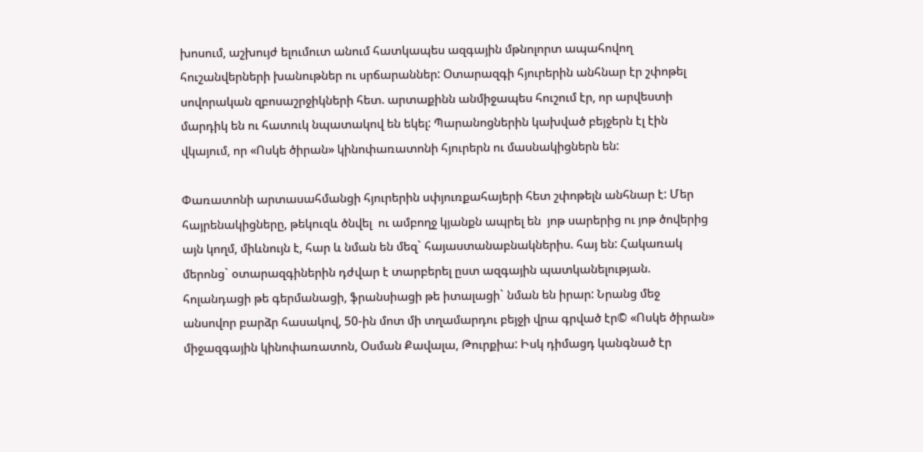խոսում, աշխույժ ելումուտ անում հատկապես ազգային մթնոլորտ ապահովող հուշանվերների խանութներ ու սրճարաններ: Օտարազգի հյուրերին անհնար էր շփոթել սովորական զբոսաշրջիկների հետ. արտաքինն անմիջապես հուշում էր, որ արվեստի մարդիկ են ու հատուկ նպատակով են եկել: Պարանոցներին կախված բեյջերն էլ էին վկայում, որ «Ոսկե ծիրան» կինոփառատոնի հյուրերն ու մասնակիցներն են:

Փառատոնի արտասահմանցի հյուրերին սփյուռքահայերի հետ շփոթելն անհնար է: Մեր հայրենակիցները, թեկուզև ծնվել  ու ամբողջ կյանքն ապրել են  յոթ սարերից ու յոթ ծովերից այն կողմ, միևնույն է, հար և նման են մեզ` հայաստանաբնակներիս. հայ են: Հակառակ մերոնց` օտարազգիներին դժվար է տարբերել ըստ ազգային պատկանելության. հոլանդացի թե գերմանացի, ֆրանսիացի թե իտալացի` նման են իրար: Նրանց մեջ անսովոր բարձր հասակով, 50-ին մոտ մի տղամարդու բեյջի վրա գրված էր© «Ոսկե ծիրան» միջազգային կինոփառատոն, Օսման Քավալա, Թուրքիա: Իսկ դիմացդ կանգնած էր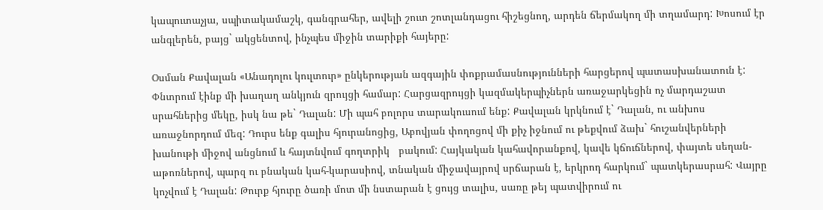կապուտաչյա, սպիտակամաշկ, գանգրահեր, ավելի շուտ շոտլանդացու հիշեցնող, արդեն ճերմակող մի տղամարդ: Խոսում էր անգլերեն, բայց` ակցենտով, ինչպես միջին տարիքի հայերը:

Օսման Քավալան «Անադոլու կուլտուր» ընկերության ազգային փոքրամասնությունների հարցերով պատասխանատուն է: Փնտրում էինք մի խաղաղ անկյուն զրույցի համար: Հարցազրույցի կազմակերպիչներն առաջարկեցին ոչ մարդաշատ սրահներից մեկը, իսկ նա թե` Դալան: Մի պահ բոլորս տարակուսում ենք: Քավալան կրկնում է` Դալան, ու անխոս առաջնորդում մեզ: Դուրս ենք գալիս հյուրանոցից, Աբովյան փողոցով մի քիչ իջնում ու թեքվում ձախ` հուշանվերների խանութի միջով անցնում և հայտնվում գողտրիկ   բակում: Հայկական կահավորանքով, կավե կճուճներով, փայտե սեղան-աթոռներով, պարզ ու բնական կահ-կարասիով, տնական միջավայրով սրճարան է, երկրոդ հարկում` պատկերասրահ: Վայրը կոչվում է Դալան: Թուրք հյուրը ծառի մոտ մի նստարան է ցույց տալիս, սառը թեյ պատվիրում ու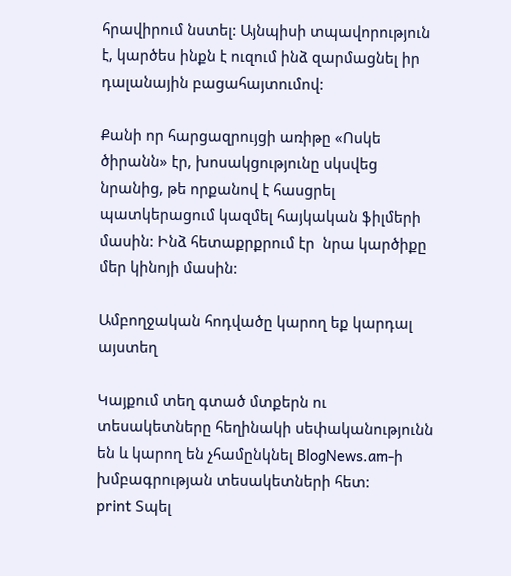հրավիրում նստել: Այնպիսի տպավորություն է, կարծես ինքն է ուզում ինձ զարմացնել իր դալանային բացահայտումով:

Քանի որ հարցազրույցի առիթը «Ոսկե ծիրանն» էր, խոսակցությունը սկսվեց նրանից, թե որքանով է հասցրել պատկերացում կազմել հայկական ֆիլմերի մասին: Ինձ հետաքրքրում էր  նրա կարծիքը մեր կինոյի մասին:

Ամբողջական հոդվածը կարող եք կարդալ այստեղ

Կայքում տեղ գտած մտքերն ու տեսակետները հեղինակի սեփականությունն են և կարող են չհամընկնել BlogNews.am-ի խմբագրության տեսակետների հետ:
print Տպել